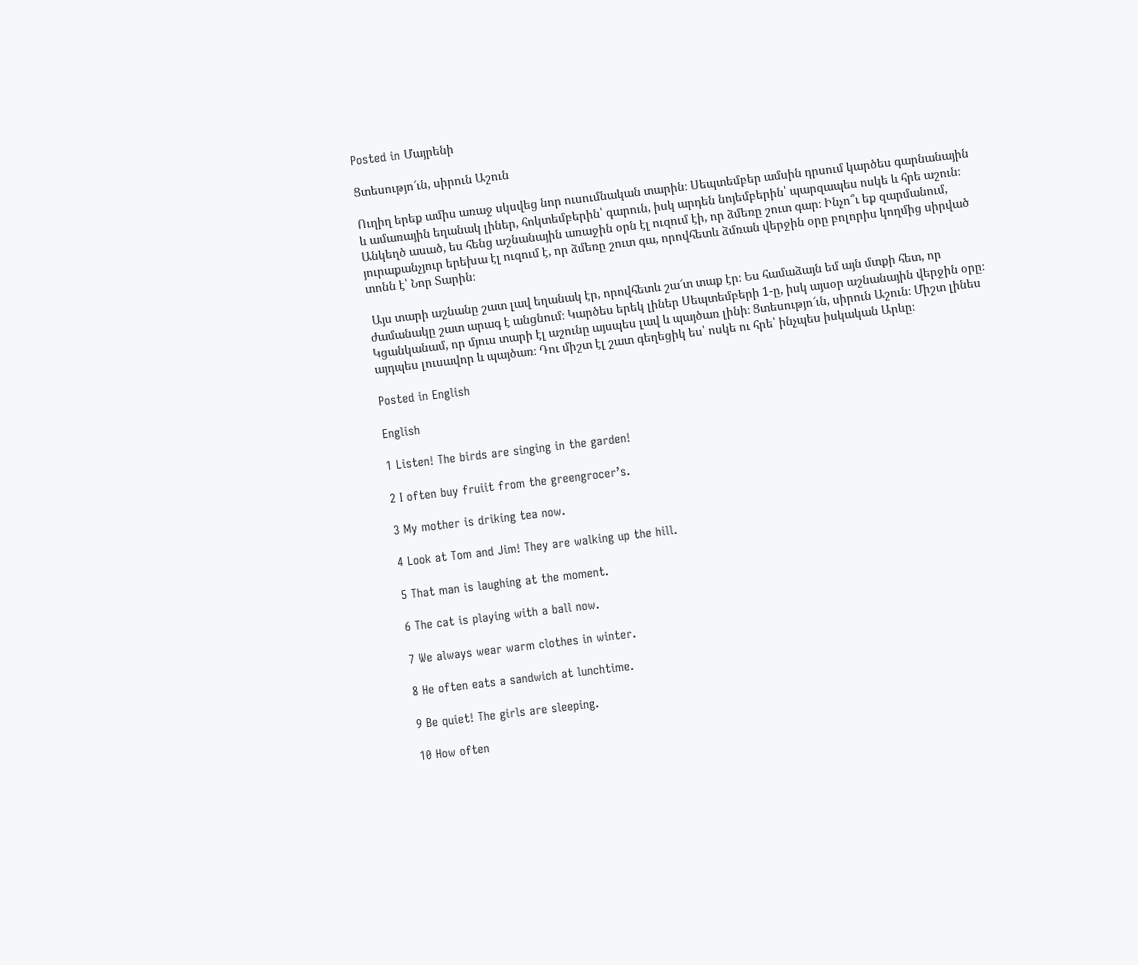Posted in Մայրենի

Ցտեսությո՜ւն, սիրուն Աշուն

Ուղիղ երեք ամիս առաջ սկսվեց նոր ուսումնական տարին։ Սեպտեմբեր ամսին դրսում կարծես գարնանային և ամառային եղանակ լիներ, հոկտեմբերին՝ գարուն, իսկ արդեն նոյեմբերին՝ պարզապես ոսկե և հրե աշուն։ Անկեղծ ասած, ես հենց աշնանային առաջին օրն էլ ուզում էի, որ ձմեռը շուտ գար։ Ինչո՞ւ եք զարմանում, յուրաքանչյուր երեխա էլ ուզում է, որ ձմեռը շուտ գա, որովհետև ձմռան վերջին օրը բոլորիս կողմից սիրված տոնն է՝ Նոր Տարին։

 Այս տարի աշնանը շատ լավ եղանակ էր, որովհետև շա՜տ տաք էր։ Ես համաձայն եմ այն մտքի հետ, որ ժամանակը շատ արագ է անցնում։ Կարծես երեկ լիներ Սեպտեմբերի 1-ը, իսկ այսօր աշնանային վերջին օրը։ Կցանկանամ, որ մյուս տարի էլ աշունը այսպես լավ և պայծառ լինի։ Ցտեսությո՜ւն, սիրուն Աշուն։ Միշտ լինես այդպես լուսավոր և պայծառ։ Դու միշտ էլ շատ գեղեցիկ ես՝ ոսկե ու հրե՝ ինչպես իսկական Արևը։

Posted in English

English

1 Listen! The birds are singing in the garden!

2 I often buy fruiit from the greengrocer’s.

3 My mother is driking tea now.

4 Look at Tom and Jim! They are walking up the hill.

5 That man is laughing at the moment.

6 The cat is playing with a ball now.

7 We always wear warm clothes in winter.

8 He often eats a sandwich at lunchtime.

9 Be quiet! The girls are sleeping.

10 How often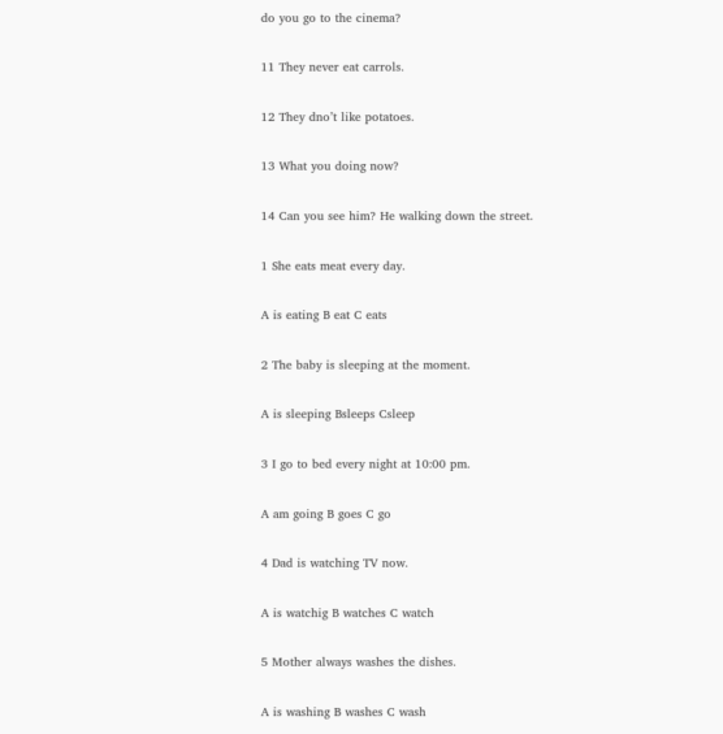do you go to the cinema?

11 They never eat carrols.

12 They dno’t like potatoes.

13 What you doing now?

14 Can you see him? He walking down the street.

1 She eats meat every day.

A is eating B eat C eats

2 The baby is sleeping at the moment.

A is sleeping Bsleeps Csleep

3 I go to bed every night at 10:00 pm.

A am going B goes C go

4 Dad is watching TV now.

A is watchig B watches C watch

5 Mother always washes the dishes.

A is washing B washes C wash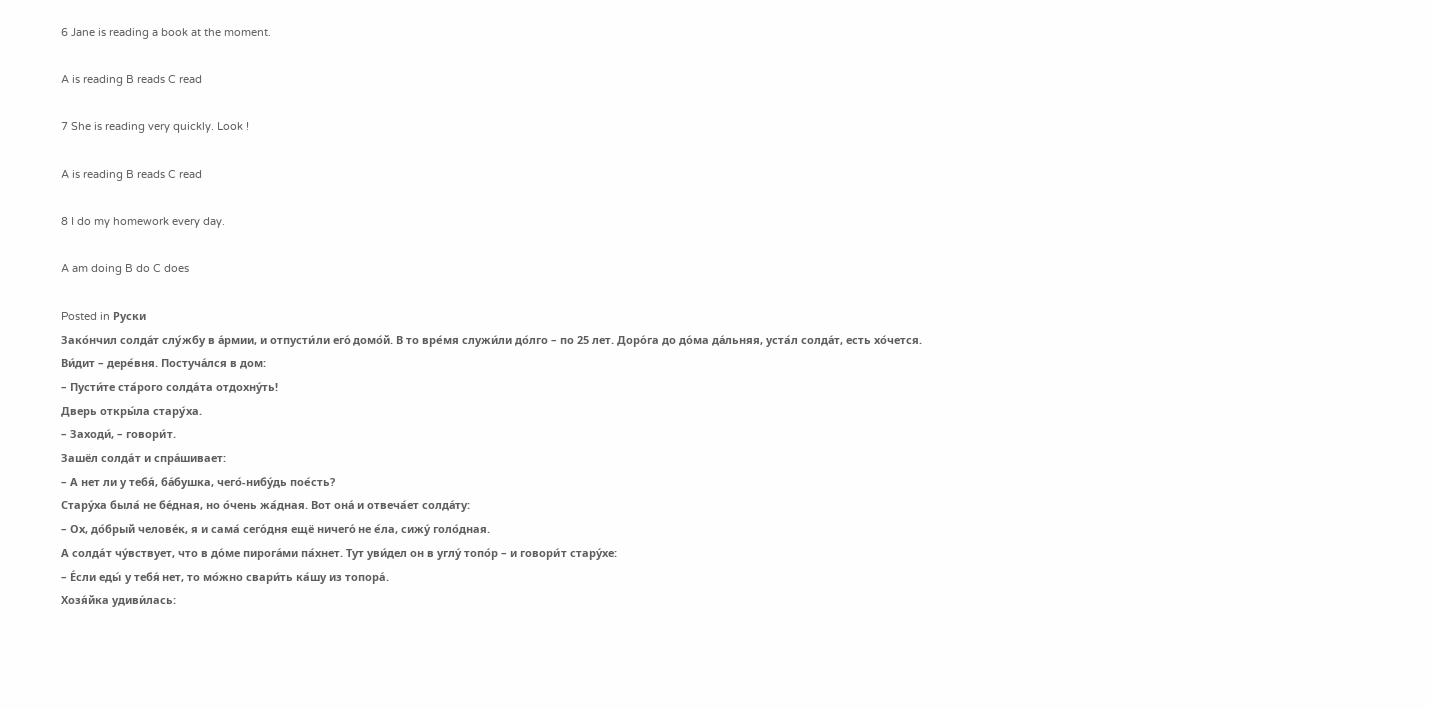6 Jane is reading a book at the moment.

A is reading B reads C read

7 She is reading very quickly. Look !

A is reading B reads C read

8 I do my homework every day.

A am doing B do C does

Posted in Руски
Зако́нчил солда́т слу́жбу в а́рмии, и отпусти́ли его́ домо́й. В то вре́мя служи́ли до́лго – по 25 лет. Доро́га до до́ма да́льняя, уста́л солда́т, есть хо́чется. Ви́дит – дере́вня. Постуча́лся в дом:
– Пусти́те ста́рого солда́та отдохну́ть!
Дверь откры́ла стару́ха.
– Заходи́, – говори́т.
Зашёл солда́т и спра́шивает:
– А нет ли у тебя́, ба́бушка, чего́-нибу́дь пое́сть?
Стару́ха была́ не бе́дная, но о́чень жа́дная. Вот она́ и отвеча́ет солда́ту:
– Ох, до́брый челове́к, я и сама́ сего́дня ещё ничего́ не е́ла, сижу́ голо́дная.
А солда́т чу́вствует, что в до́ме пирога́ми па́хнет. Тут уви́дел он в углу́ топо́р – и говори́т стару́хе:
– Е́сли еды́ у тебя́ нет, то мо́жно свари́ть ка́шу из топора́.
Хозя́йка удиви́лась: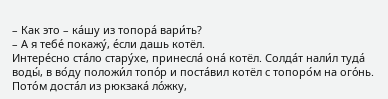– Как это – ка́шу из топора́ вари́ть?
– А я тебе́ покажу́, е́сли дашь котёл.
Интере́сно ста́ло стару́хе, принесла́ она́ котёл. Солда́т нали́л туда́ воды́, в во́ду положи́л топо́р и поста́вил котёл с топоро́м на ого́нь. Пото́м доста́л из рюкзака́ ло́жку,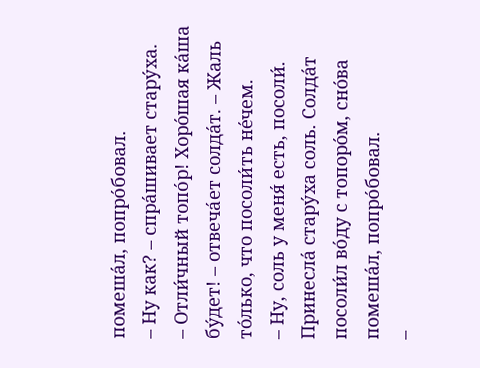помеша́л, попро́бовал.
– Ну как? – спра́шивает стару́ха.
– Отли́чный топо́р! Хоро́шая ка́ша бу́дет! – отвеча́ет солда́т. – Жаль то́лько, что посоли́ть не́чем.
– Ну, соль у меня́ есть, посоли́.
Принесла́ стару́ха соль. Солда́т посоли́л во́ду с топоро́м, сно́ва помеша́л, попро́бовал.
–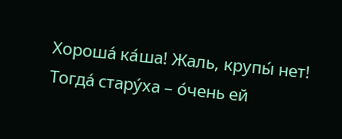Хороша́ ка́ша! Жаль, крупы́ нет!
Тогда́ стару́ха – о́чень ей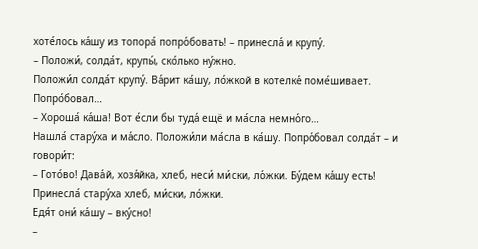хоте́лось ка́шу из топора́ попро́бовать! – принесла́ и крупу́.
– Положи́, солда́т, крупы́, ско́лько ну́жно.
Положи́л солда́т крупу́. Ва́рит ка́шу, ло́жкой в котелке́ поме́шивает. Попро́бовал…
– Хороша́ ка́ша! Вот е́сли бы туда́ ещё и ма́сла немно́го…
Нашла́ стару́ха и ма́сло. Положи́ли ма́сла в ка́шу. Попро́бовал солда́т – и говори́т:
– Гото́во! Дава́й, хозя́йка, хлеб, неси́ ми́ски, ло́жки. Бу́дем ка́шу есть!
Принесла́ стару́ха хлеб, ми́ски, ло́жки.
Едя́т они́ ка́шу – вку́сно!
–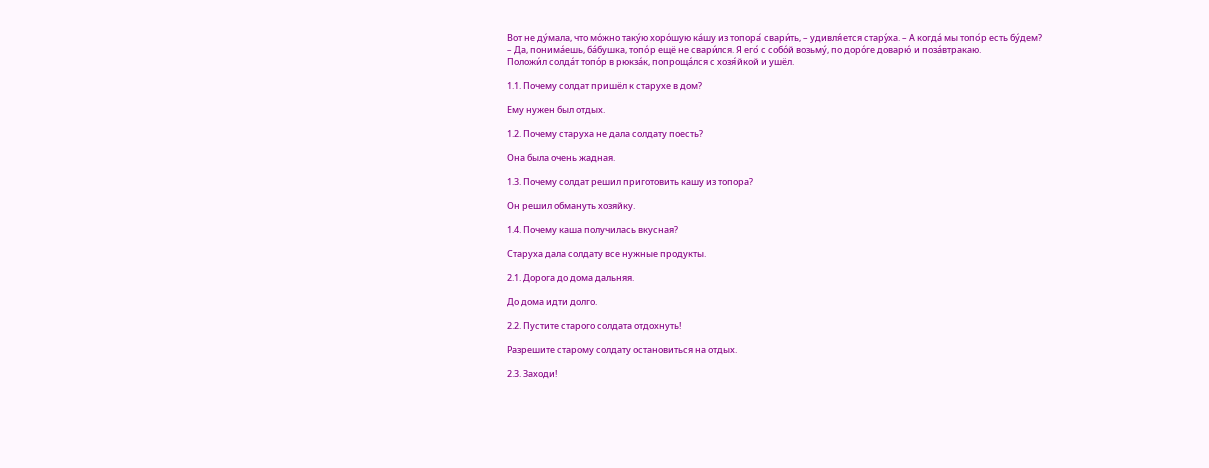Вот не ду́мала, что мо́жно таку́ю хоро́шую ка́шу из топора́ свари́ть, – удивля́ется стару́ха. – А когда́ мы топо́р есть бу́дем?
– Да, понима́ешь, ба́бушка, топо́р ещё не свари́лся. Я его́ с собо́й возьму́, по доро́ге доварю́ и поза́втракаю.
Положи́л солда́т топо́р в рюкза́к, попроща́лся с хозя́йкой и ушёл.

1.1. Почему солдат пришёл к старухе в дом?

Ему нужен был отдых.

1.2. Почему старуха не дала солдату поесть?

Она была очень жадная.

1.3. Почему солдат решил приготовить кашу из топора?

Он решил обмануть хозяйку.

1.4. Почему каша получилась вкусная?

Старуха дала солдату все нужные продукты.

2.1. Дорога до дома дальняя.

До дома идти долго.

2.2. Пустите старого солдата отдохнуть!

Разрешите старому солдату остановиться на отдых.

2.3. Заходи!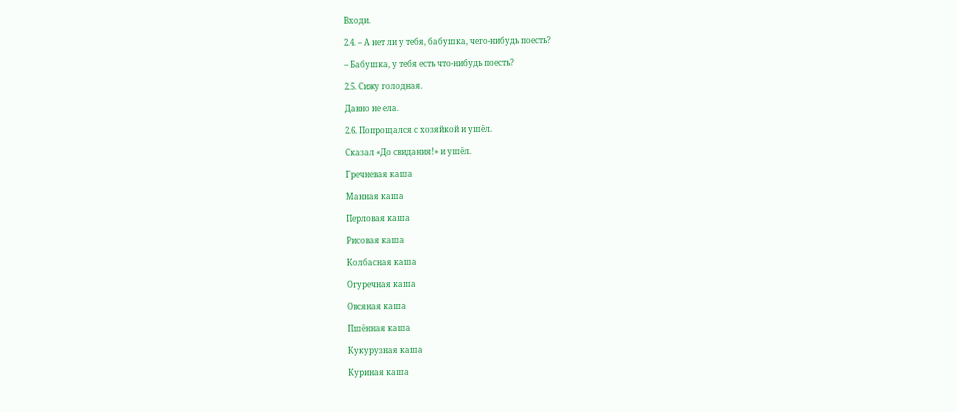Входи.

2.4. – А нет ли у тебя, бабушка, чего-нибудь поесть?

– Бабушка, у тебя есть что-нибудь поесть?

2.5. Сижу голодная.

Давно не ела.

2.6. Попрощался с хозяйкой и ушёл.

Сказал «До свидания!» и ушёл.

Гречневая каша

Манная каша

Перловая каша

Рисовая каша

Колбасная каша

Огуречная каша

Овсяная каша

Пшённая каша

Кукурузная каша

Куриная каша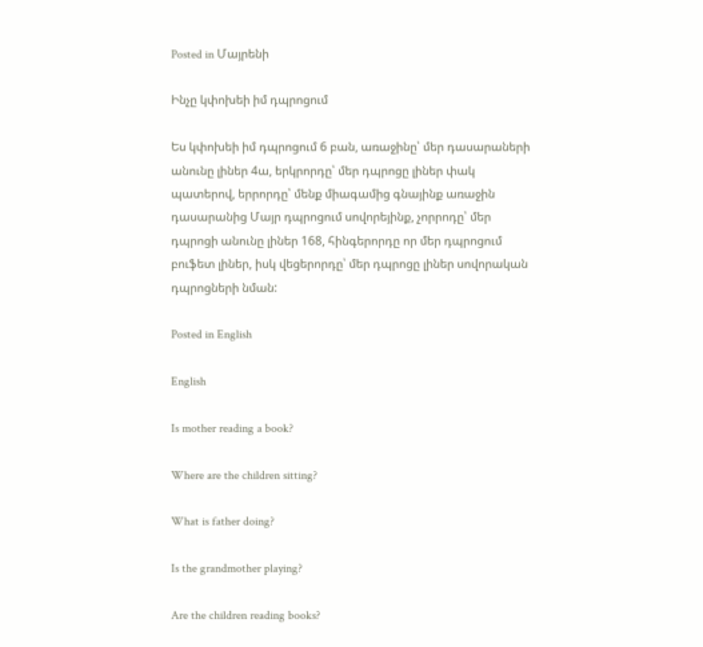Posted in Մայրենի

Ինչը կփոխեի իմ դպրոցում

Ես կփոխեի իմ դպրոցում 6 բան, առաջինը՝ մեր դասարաների անունը լիներ 4ա, երկրորդը՝ մեր դպրոցը լիներ փակ պատերով, երրորդը՝ մենք միագամից գնայինք առաջին դասարանից Մայր դպրոցում սովորեյինք, չորրոդը՝ մեր դպրոցի անունը լիներ 168, հինգերորդը որ մեր դպրոցում բուֆետ լիներ, իսկ վեցերորդը՝ մեր դպրոցը լիներ սովորական դպրոցների նման:

Posted in English

English

Is mother reading a book?

Where are the children sitting?

What is father doing?

Is the grandmother playing?

Are the children reading books?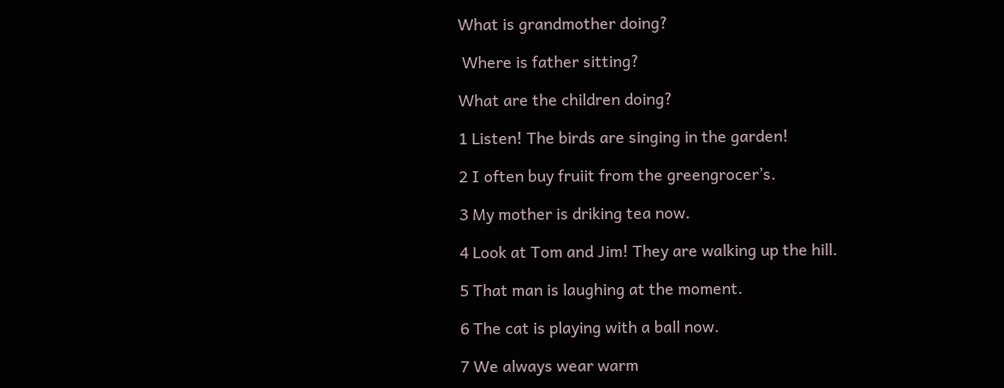What is grandmother doing?

 Where is father sitting?

What are the children doing?

1 Listen! The birds are singing in the garden!

2 I often buy fruiit from the greengrocer’s.

3 My mother is driking tea now.

4 Look at Tom and Jim! They are walking up the hill.

5 That man is laughing at the moment.

6 The cat is playing with a ball now.

7 We always wear warm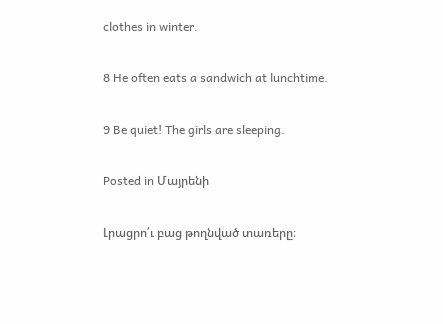clothes in winter.

8 He often eats a sandwich at lunchtime.

9 Be quiet! The girls are sleeping.

Posted in Մայրենի

Լրացրո՛ւ բաց թողնված տառերը։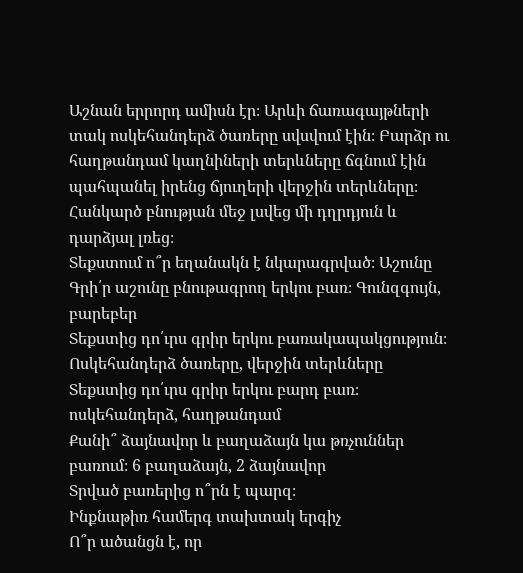Աշնան երրորդ ամիսն էր։ Արևի ճառագայթների տակ ոսկեհանդերձ ծառերը սվսվում էին։ Բարձր ու հաղթանդամ կաղնիների տերևները ճգնում էին պահպանել իրենց ճյուղերի վերջին տերևները։ Հանկարծ բնության մեջ լսվեց մի դղրդյուն և դարձյալ լռեց։
Տեքստում ո՞ր եղանակն է նկարագրված։ Աշունը
Գրի՛ր աշունը բնութագրող երկու բառ։ Գունզգույն, բարեբեր
Տեքստից դո՛ւրս գրիր երկու բառակապակցություն։ Ոսկեհանդերձ ծառերը, վերջին տերևները
Տեքստից դո՛ւրս գրիր երկու բարդ բառ։ ոսկեհանդերձ, հաղթանդամ
Քանի՞ ձայնավոր և բաղաձայն կա թռչուններ բառում։ 6 բաղաձայն, 2 ձայնավոր
Տրված բառերից ո՞րն է պարզ։
Ինքնաթիռ համերգ տախտակ երգիչ
Ո՞ր ածանցն է, որ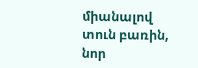միանալով տուն բառին, նոր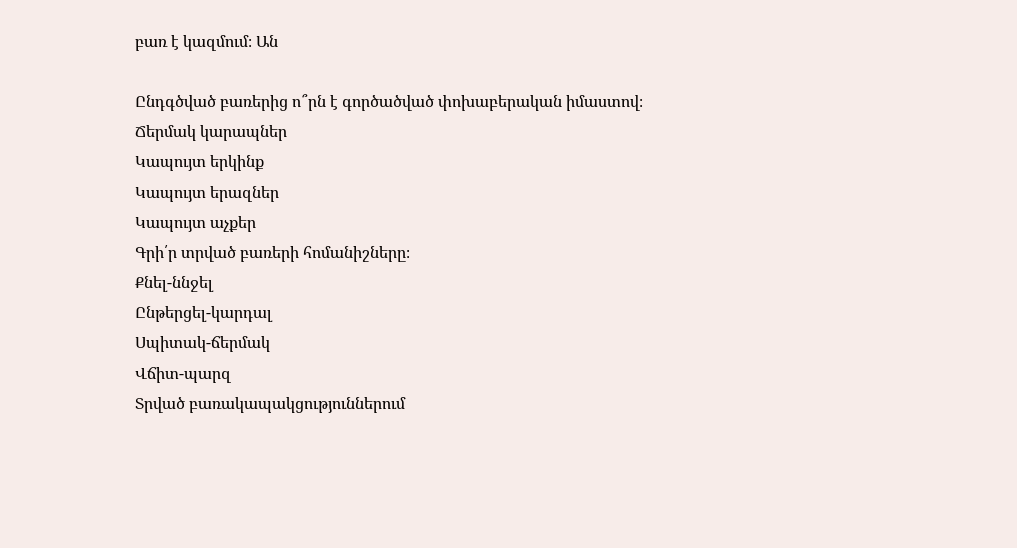բառ է կազմում։ Ան

Ընդգծված բառերից ո՞րն է գործածված փոխաբերական իմաստով։
Ճերմակ կարապներ
Կապույտ երկինք
Կապույտ երազներ
Կապույտ աչքեր
Գրի՛ր տրված բառերի հոմանիշները։
Քնել-ննջել
Ընթերցել-կարդալ
Սպիտակ-ճերմակ
Վճիտ-պարզ
Տրված բառակապակցություններում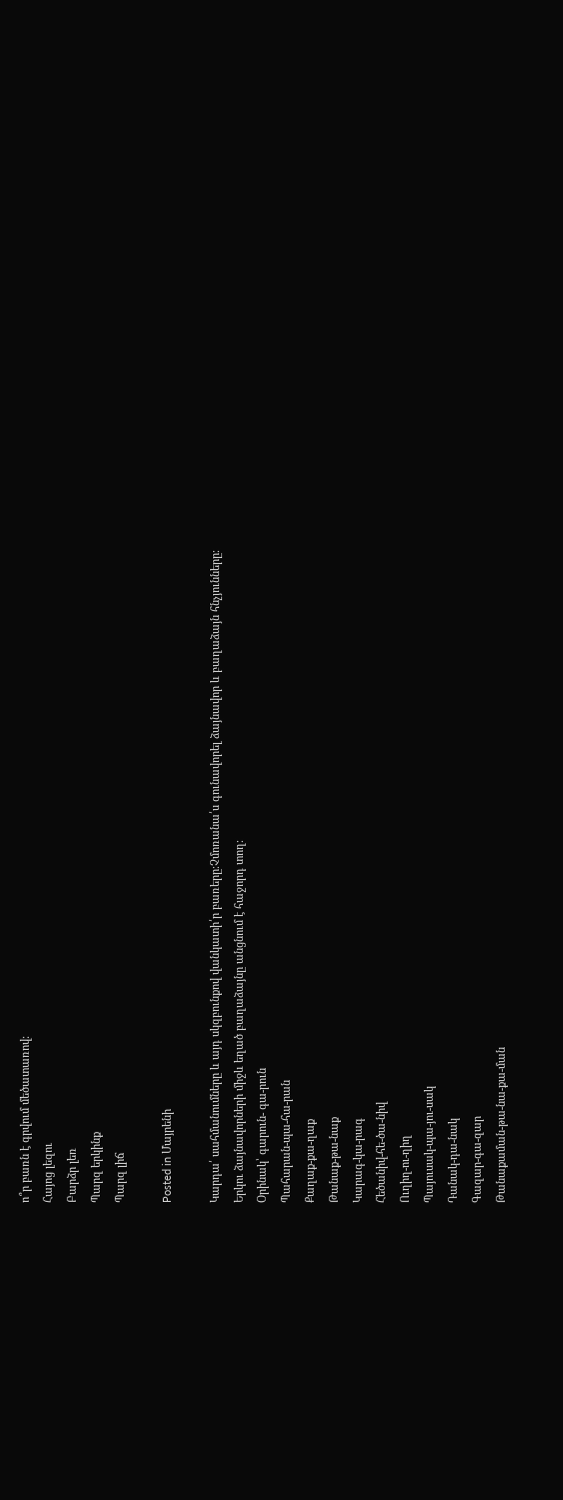ո՞ր բառն է գրվում մեծատառով։
Հայոց լեզու
Բարձր լեռ
Պարզ երկինք
Պարզ լիճ

Posted in Մայրենի

Կարդա՛ սահմանումները և այդ սկզբունքով վանկատի՛ր բառերը։Չմոռանա՛ս գունավորել ձայնավոր և բաղաձայն հնչյունները։
Երկու ձայնավորների միջև եղած բաղաձայնը անցնում է հաջորդ տող։
Օրինակ՝ գարուն- գա-րուն
Պահարան-պա-հա-րան
Քաղաք-քա-ղաք
Թանաք-թա-նաք
Կարագ-կա-րագ
Հեծանիվ-հե-ծա-նիվ
Ուղիղ-ու-ղիղ
Պայուսակ-պա-յու-սակ
Դանակ-դա-նակ
Գազար-գա-զար
Թանաքաման-թա-նա-քա-ման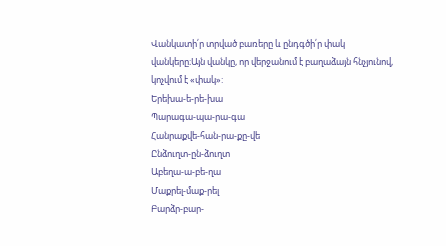Վանկատի՛ր տրված բառերը և ընդգծի՛ր փակ վանկերը։Այն վանկը, որ վերջանում է բաղաձայն հնչյունով, կոչվում է «փակ»:
Երեխա-ե-րե-խա
Պարագա-պա-րա-գա
Հանրաքվե-հան-րա-քը-վե
Ընձուղտ-ըն-ձուղտ
Աբեղա-ա-բե-ղա
Մաքրել-մաք-րել
Բարձր-բար-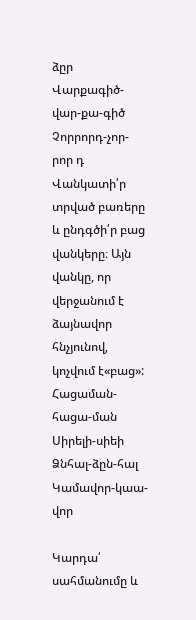ձըր
Վարքագիծ-վար-քա-գիծ
Չորրորդ-չոր-րոր դ
Վանկատի՛ր տրված բառերը և ընդգծի՛ր բաց վանկերը։ Այն վանկը, որ վերջանում է ձայնավոր հնչյունով, կոչվում է«բաց»:
Հացաման-հացա-ման
Սիրելի-սիեի
Ձնհալ-ձըն-հալ
Կամավոր-կաա-վոր

Կարդա՛ սահմանումը և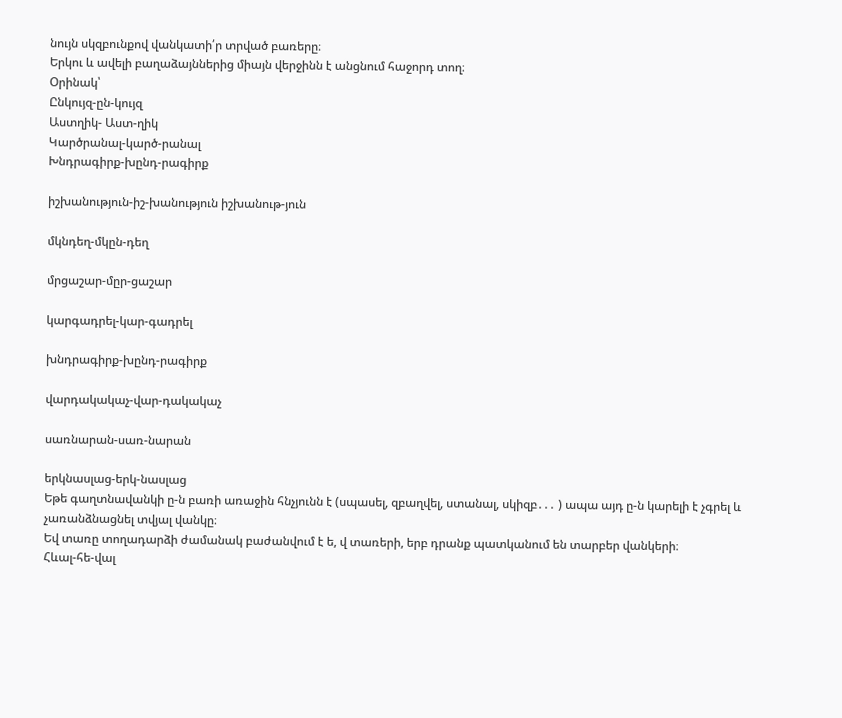նույն սկզբունքով վանկատի՛ր տրված բառերը։
Երկու և ավելի բաղաձայններից միայն վերջինն է անցնում հաջորդ տող։
Օրինակ՝
Ընկույզ-ըն-կույզ
Աստղիկ- Աստ-ղիկ
Կարծրանալ-կարծ-րանալ
Խնդրագիրք-խընդ-րագիրք

իշխանություն-իշ-խանություն իշխանութ-յուն

մկնդեղ-մկըն-դեղ

մրցաշար-մըր-ցաշար

կարգադրել-կար-գադրել

խնդրագիրք-խընդ-րագիրք

վարդակակաչ-վար-դակակաչ

սառնարան-սառ-նարան

երկնասլաց-երկ-նասլաց
Եթե գաղտնավանկի ը-ն բառի առաջին հնչյունն է (սպասել, զբաղվել, ստանալ, սկիզբ․․․ ) ապա այդ ը-ն կարելի է չգրել և չառանձնացնել տվյալ վանկը։
Եվ տառը տողադարձի ժամանակ բաժանվում է ե, վ տառերի, երբ դրանք պատկանում են տարբեր վանկերի։
Հևալ-հե-վալ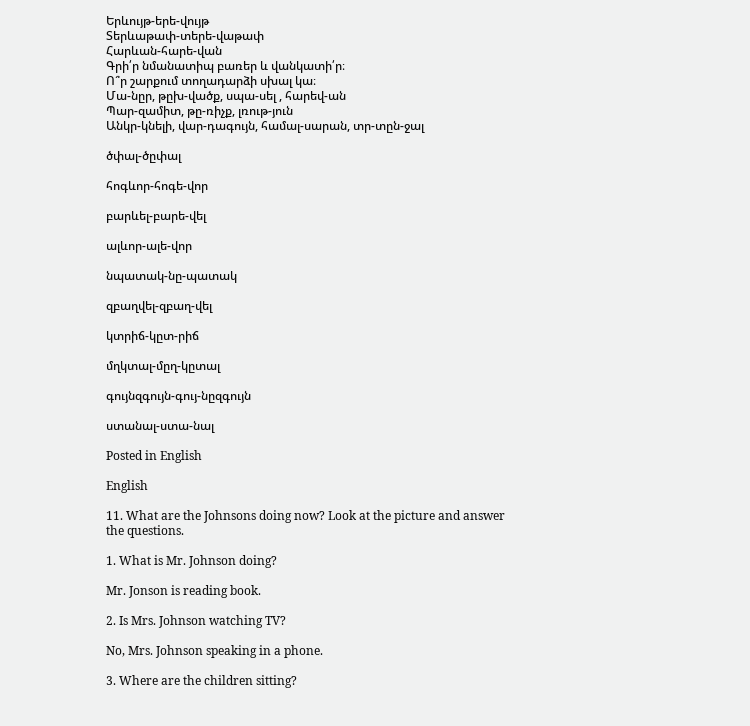Երևույթ-երե-վույթ
Տերևաթափ-տերե-վաթափ
Հարևան-հարե-վան
Գրի՛ր նմանատիպ բառեր և վանկատի՛ր։
Ո՞ր շարքում տողադարձի սխալ կա։
Մա-նըր, թըխ-վածք, սպա-սել , հարեվ-ան
Պար-զամիտ, թը-ռիչք, լռութ-յուն
Անկր-կնելի, վար-դագույն, համալ-սարան, տր-տըն-ջալ

ծփալ-ծըփալ

հոգևոր-հոգե-վոր

բարևել-բարե-վել

ալևոր-ալե-վոր

նպատակ-նը-պատակ

զբաղվել-զբաղ-վել

կտրիճ-կըտ-րիճ

մղկտալ-մըղ-կըտալ

գույնզգույն-գույ-նըզգույն

ստանալ-ստա-նալ

Posted in English

English

11. What are the Johnsons doing now? Look at the picture and answer
the questions.

1. What is Mr. Johnson doing?

Mr. Jonson is reading book.

2. Is Mrs. Johnson watching TV?

No, Mrs. Johnson speaking in a phone.

3. Where are the children sitting?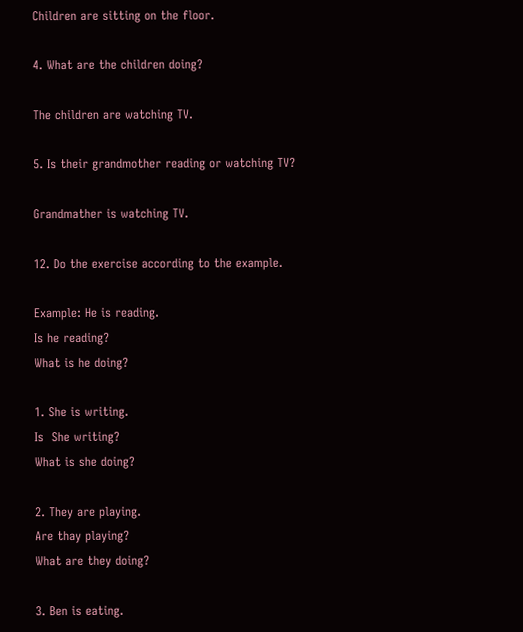Children are sitting on the floor.

4. What are the children doing?

The children are watching TV.

5. Is their grandmother reading or watching TV?

Grandmather is watching TV.

12. Do the exercise according to the example.

Example: He is reading.
Is he reading?
What is he doing?

1. She is writing.
Is  She writing?
What is she doing?

2. They are playing.
Are thay playing?
What are they doing?

3. Ben is eating.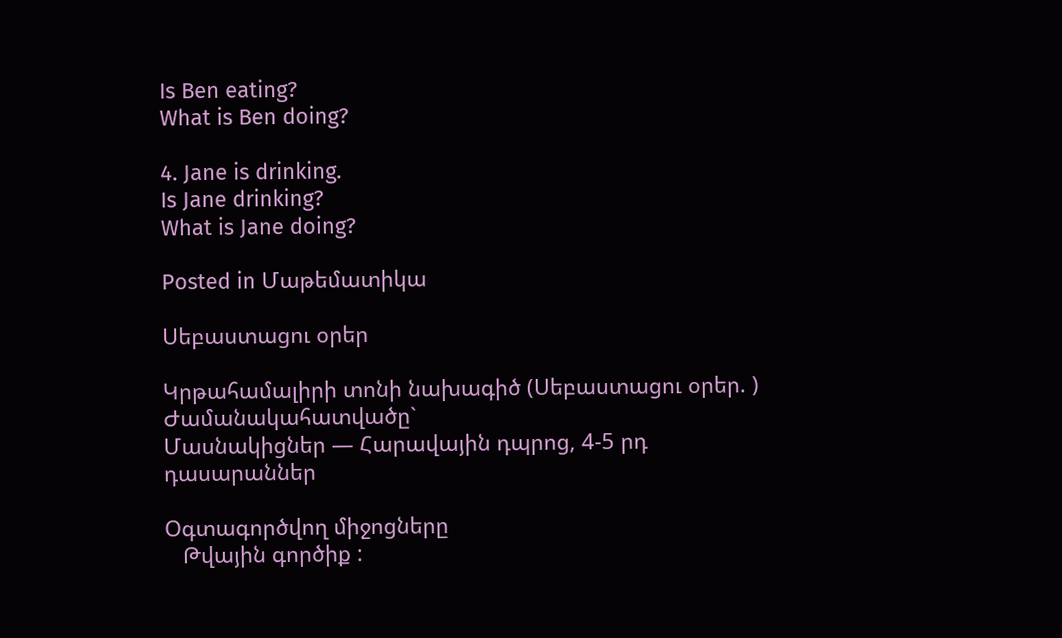Is Ben eating?
What is Ben doing?

4. Jane is drinking.
Is Jane drinking?
What is Jane doing?

Posted in Մաթեմատիկա

Սեբաստացու օրեր

Կրթահամալիրի տոնի նախագիծ (Սեբաստացու օրեր. )
Ժամանակահատվածը`
Մասնակիցներ — Հարավային դպրոց, 4-5 րդ դասարաններ

Օգտագործվող միջոցները
   Թվային գործիք :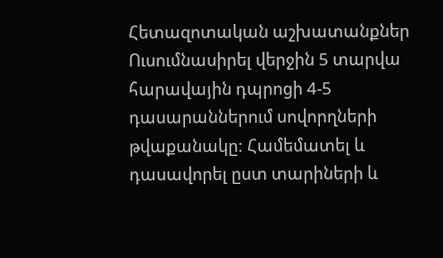Հետազոտական աշխատանքներ
Ուսումնասիրել վերջին 5 տարվա հարավային դպրոցի 4-5 դասարաններում սովորղների թվաքանակը: Համեմատել և դասավորել ըստ տարիների և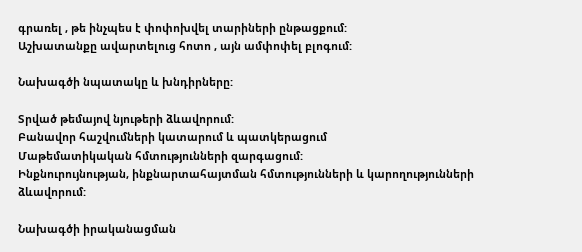գրառել , թե ինչպես է փոփոխվել տարիների ընթացքում:
Աշխատանքը ավարտելուց հոտո , այն ամփոփել բլոգում:

Նախագծի նպատակը և խնդիրները:

Տրված թեմայով նյութերի ձևավորում:
Բանավոր հաշվումների կատարում և պատկերացում
Մաթեմատիկական հմտությունների զարգացում:
Ինքնուրույնության, ինքնարտահայտման հմտությունների և կարողությունների ձևավորում:

Նախագծի իրականացման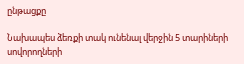ընթացքը

Նախապես ձեռքի տակ ունենալ վերջին 5 տարիների սովորողների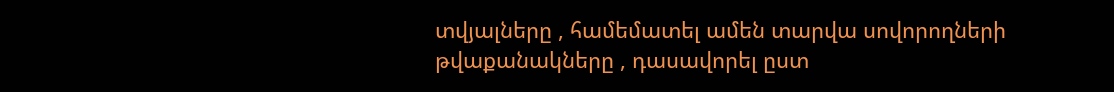տվյալները , համեմատել ամեն տարվա սովորողների թվաքանակները , դասավորել ըստ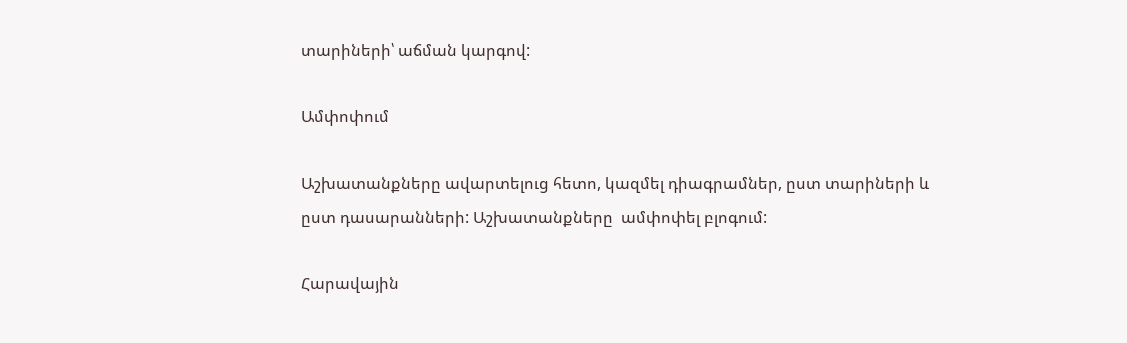տարիների՝ աճման կարգով:

Ամփոփում

Աշխատանքները ավարտելուց հետո, կազմել դիագրամներ, ըստ տարիների և ըստ դասարանների: Աշխատանքները  ամփոփել բլոգում:

Հարավային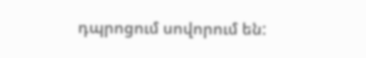դպրոցում սովորում են: